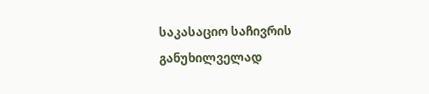საკასაციო საჩივრის განუხილველად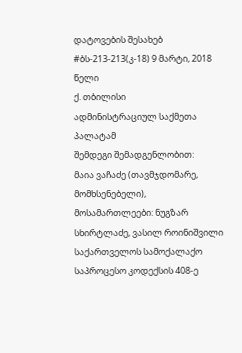დატოვების შესახებ
#ბს-213-213(კ-18) 9 მარტი, 2018 წელი
ქ. თბილისი
ადმინისტრაციულ საქმეთა პალატამ
შემდეგი შემადგენლობით:
მაია ვაჩაძე (თავმჯდომარე, მომხსენებელი),
მოსამართლეები: ნუგზარ სხირტლაძე, ვასილ როინიშვილი
საქართველოს სამოქალაქო საპროცესო კოდექსის 408-ე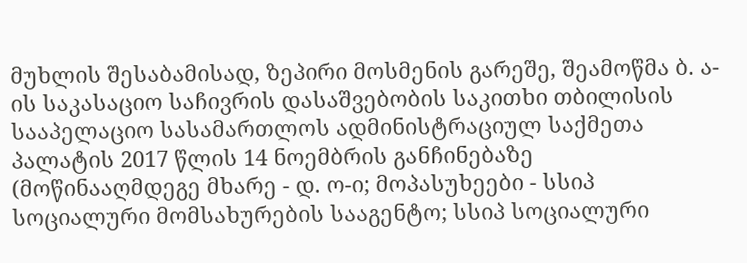მუხლის შესაბამისად, ზეპირი მოსმენის გარეშე, შეამოწმა ბ. ა-ის საკასაციო საჩივრის დასაშვებობის საკითხი თბილისის სააპელაციო სასამართლოს ადმინისტრაციულ საქმეთა პალატის 2017 წლის 14 ნოემბრის განჩინებაზე (მოწინააღმდეგე მხარე - დ. ო-ი; მოპასუხეები - სსიპ სოციალური მომსახურების სააგენტო; სსიპ სოციალური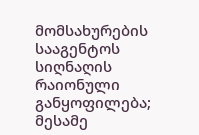მომსახურების სააგენტოს სიღნაღის რაიონული განყოფილება; მესამე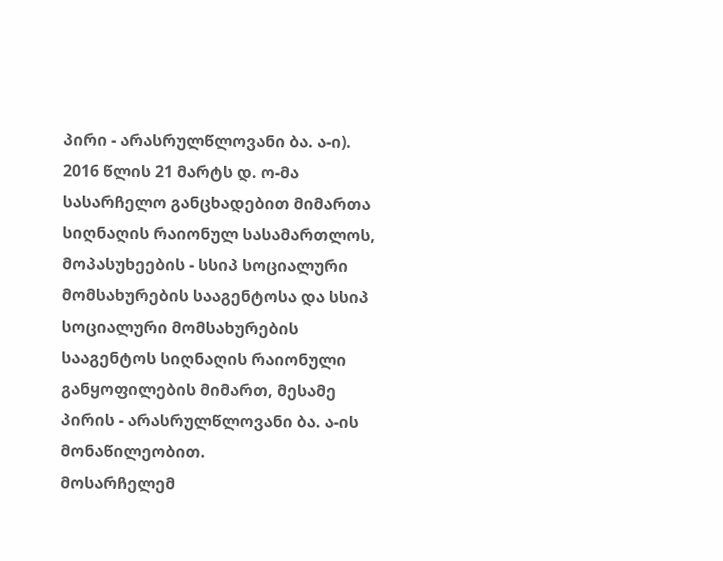პირი - არასრულწლოვანი ბა. ა-ი).
2016 წლის 21 მარტს დ. ო-მა სასარჩელო განცხადებით მიმართა სიღნაღის რაიონულ სასამართლოს, მოპასუხეების - სსიპ სოციალური მომსახურების სააგენტოსა და სსიპ სოციალური მომსახურების სააგენტოს სიღნაღის რაიონული განყოფილების მიმართ, მესამე პირის - არასრულწლოვანი ბა. ა-ის მონაწილეობით.
მოსარჩელემ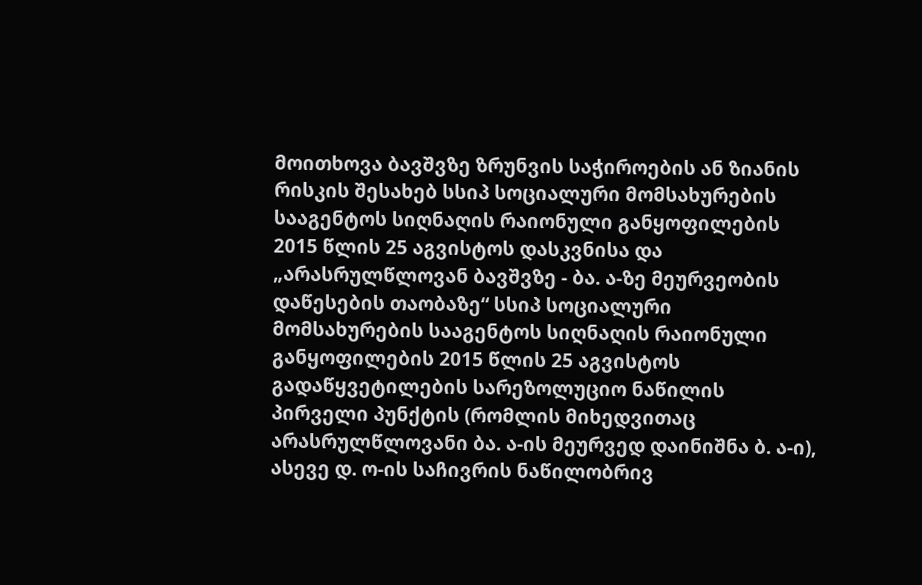მოითხოვა ბავშვზე ზრუნვის საჭიროების ან ზიანის რისკის შესახებ სსიპ სოციალური მომსახურების სააგენტოს სიღნაღის რაიონული განყოფილების 2015 წლის 25 აგვისტოს დასკვნისა და „არასრულწლოვან ბავშვზე - ბა. ა-ზე მეურვეობის დაწესების თაობაზე“ სსიპ სოციალური მომსახურების სააგენტოს სიღნაღის რაიონული განყოფილების 2015 წლის 25 აგვისტოს გადაწყვეტილების სარეზოლუციო ნაწილის პირველი პუნქტის (რომლის მიხედვითაც არასრულწლოვანი ბა. ა-ის მეურვედ დაინიშნა ბ. ა-ი), ასევე დ. ო-ის საჩივრის ნაწილობრივ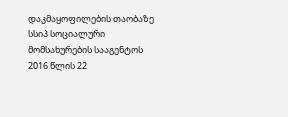დაკმაყოფილების თაობაზე სსიპ სოციალური მომსახურების სააგენტოს 2016 წლის 22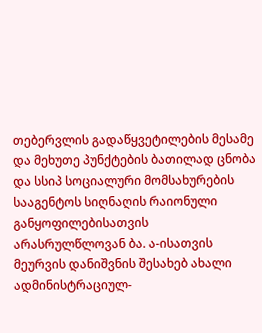თებერვლის გადაწყვეტილების მესამე და მეხუთე პუნქტების ბათილად ცნობა და სსიპ სოციალური მომსახურების სააგენტოს სიღნაღის რაიონული განყოფილებისათვის არასრულწლოვან ბა. ა-ისათვის მეურვის დანიშვნის შესახებ ახალი ადმინისტრაციულ-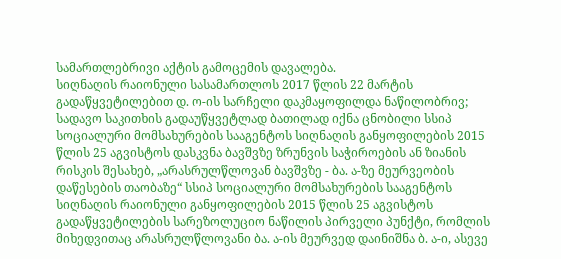სამართლებრივი აქტის გამოცემის დავალება.
სიღნაღის რაიონული სასამართლოს 2017 წლის 22 მარტის გადაწყვეტილებით დ. ო-ის სარჩელი დაკმაყოფილდა ნაწილობრივ; სადავო საკითხის გადაუწყვეტლად ბათილად იქნა ცნობილი სსიპ სოციალური მომსახურების სააგენტოს სიღნაღის განყოფილების 2015 წლის 25 აგვისტოს დასკვნა ბავშვზე ზრუნვის საჭიროების ან ზიანის რისკის შესახებ, „არასრულწლოვან ბავშვზე - ბა. ა-ზე მეურვეობის დაწესების თაობაზე“ სსიპ სოციალური მომსახურების სააგენტოს სიღნაღის რაიონული განყოფილების 2015 წლის 25 აგვისტოს გადაწყვეტილების სარეზოლუციო ნაწილის პირველი პუნქტი, რომლის მიხედვითაც არასრულწლოვანი ბა. ა-ის მეურვედ დაინიშნა ბ. ა-ი, ასევე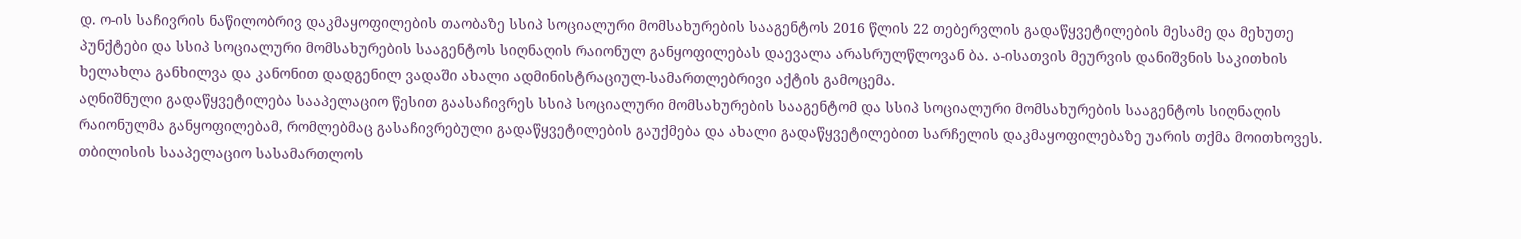დ. ო-ის საჩივრის ნაწილობრივ დაკმაყოფილების თაობაზე სსიპ სოციალური მომსახურების სააგენტოს 2016 წლის 22 თებერვლის გადაწყვეტილების მესამე და მეხუთე პუნქტები და სსიპ სოციალური მომსახურების სააგენტოს სიღნაღის რაიონულ განყოფილებას დაევალა არასრულწლოვან ბა. ა-ისათვის მეურვის დანიშვნის საკითხის ხელახლა განხილვა და კანონით დადგენილ ვადაში ახალი ადმინისტრაციულ-სამართლებრივი აქტის გამოცემა.
აღნიშნული გადაწყვეტილება სააპელაციო წესით გაასაჩივრეს სსიპ სოციალური მომსახურების სააგენტომ და სსიპ სოციალური მომსახურების სააგენტოს სიღნაღის რაიონულმა განყოფილებამ, რომლებმაც გასაჩივრებული გადაწყვეტილების გაუქმება და ახალი გადაწყვეტილებით სარჩელის დაკმაყოფილებაზე უარის თქმა მოითხოვეს.
თბილისის სააპელაციო სასამართლოს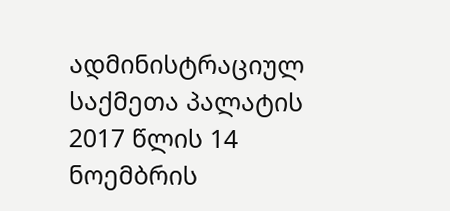ადმინისტრაციულ საქმეთა პალატის 2017 წლის 14 ნოემბრის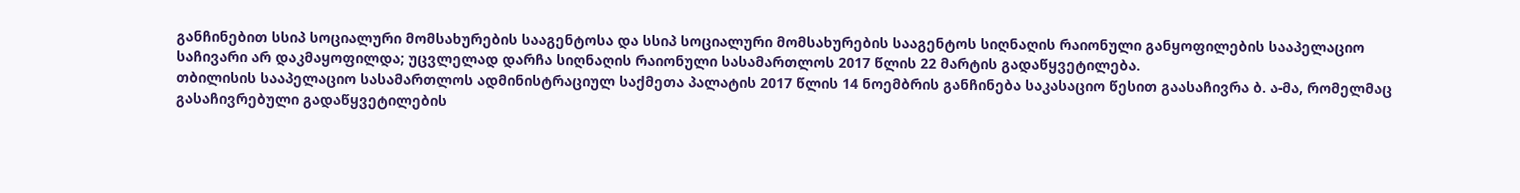განჩინებით სსიპ სოციალური მომსახურების სააგენტოსა და სსიპ სოციალური მომსახურების სააგენტოს სიღნაღის რაიონული განყოფილების სააპელაციო საჩივარი არ დაკმაყოფილდა; უცვლელად დარჩა სიღნაღის რაიონული სასამართლოს 2017 წლის 22 მარტის გადაწყვეტილება.
თბილისის სააპელაციო სასამართლოს ადმინისტრაციულ საქმეთა პალატის 2017 წლის 14 ნოემბრის განჩინება საკასაციო წესით გაასაჩივრა ბ. ა-მა, რომელმაც გასაჩივრებული გადაწყვეტილების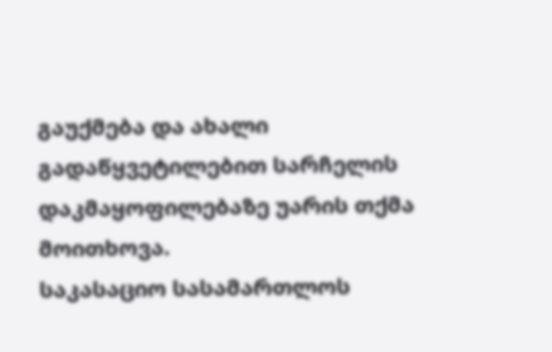გაუქმება და ახალი გადაწყვეტილებით სარჩელის დაკმაყოფილებაზე უარის თქმა მოითხოვა.
საკასაციო სასამართლოს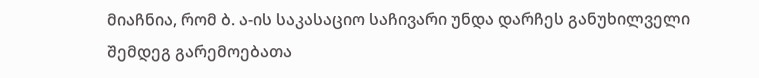მიაჩნია, რომ ბ. ა-ის საკასაციო საჩივარი უნდა დარჩეს განუხილველი შემდეგ გარემოებათა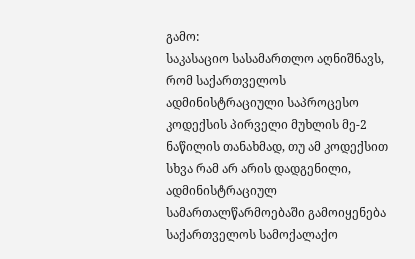გამო:
საკასაციო სასამართლო აღნიშნავს, რომ საქართველოს ადმინისტრაციული საპროცესო კოდექსის პირველი მუხლის მე-2 ნაწილის თანახმად, თუ ამ კოდექსით სხვა რამ არ არის დადგენილი, ადმინისტრაციულ სამართალწარმოებაში გამოიყენება საქართველოს სამოქალაქო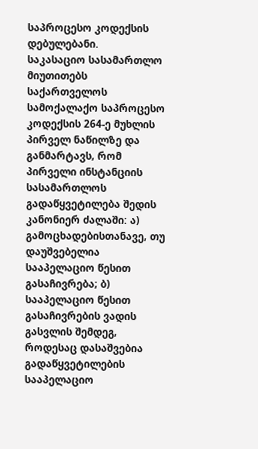საპროცესო კოდექსის დებულებანი.
საკასაციო სასამართლო მიუთითებს საქართველოს სამოქალაქო საპროცესო კოდექსის 264-ე მუხლის პირველ ნაწილზე და განმარტავს, რომ პირველი ინსტანციის სასამართლოს გადაწყვეტილება შედის კანონიერ ძალაში: ა) გამოცხადებისთანავე, თუ დაუშვებელია სააპელაციო წესით გასაჩივრება; ბ) სააპელაციო წესით გასაჩივრების ვადის გასვლის შემდეგ, როდესაც დასაშვებია გადაწყვეტილების სააპელაციო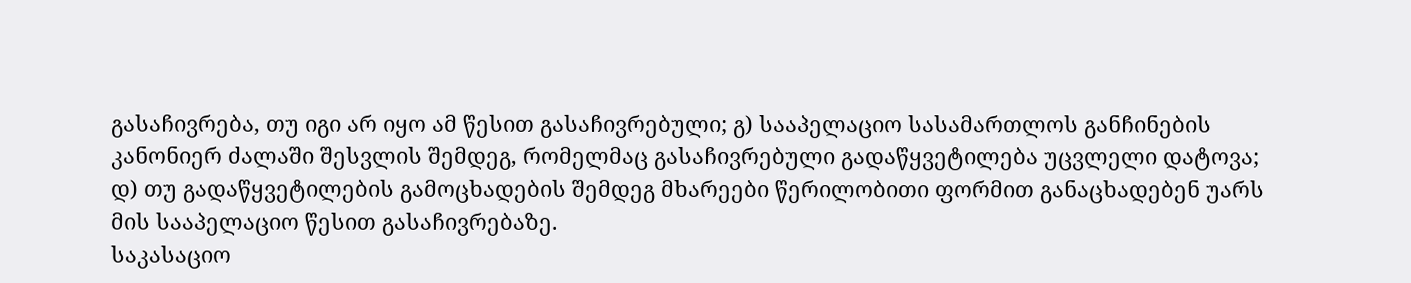გასაჩივრება, თუ იგი არ იყო ამ წესით გასაჩივრებული; გ) სააპელაციო სასამართლოს განჩინების კანონიერ ძალაში შესვლის შემდეგ, რომელმაც გასაჩივრებული გადაწყვეტილება უცვლელი დატოვა; დ) თუ გადაწყვეტილების გამოცხადების შემდეგ მხარეები წერილობითი ფორმით განაცხადებენ უარს მის სააპელაციო წესით გასაჩივრებაზე.
საკასაციო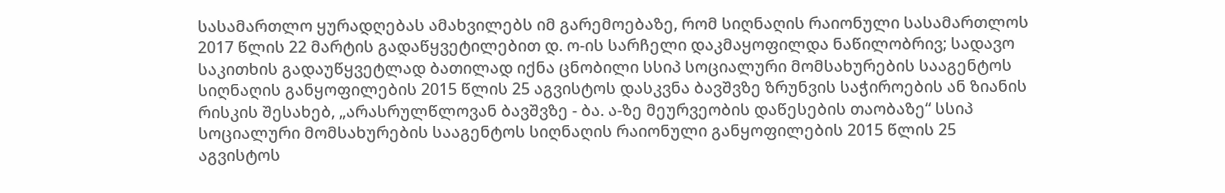სასამართლო ყურადღებას ამახვილებს იმ გარემოებაზე, რომ სიღნაღის რაიონული სასამართლოს 2017 წლის 22 მარტის გადაწყვეტილებით დ. ო-ის სარჩელი დაკმაყოფილდა ნაწილობრივ; სადავო საკითხის გადაუწყვეტლად ბათილად იქნა ცნობილი სსიპ სოციალური მომსახურების სააგენტოს სიღნაღის განყოფილების 2015 წლის 25 აგვისტოს დასკვნა ბავშვზე ზრუნვის საჭიროების ან ზიანის რისკის შესახებ, „არასრულწლოვან ბავშვზე - ბა. ა-ზე მეურვეობის დაწესების თაობაზე“ სსიპ სოციალური მომსახურების სააგენტოს სიღნაღის რაიონული განყოფილების 2015 წლის 25 აგვისტოს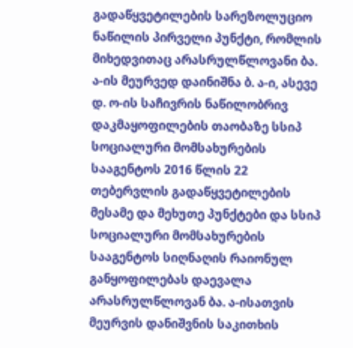გადაწყვეტილების სარეზოლუციო ნაწილის პირველი პუნქტი, რომლის მიხედვითაც არასრულწლოვანი ბა. ა-ის მეურვედ დაინიშნა ბ. ა-ი, ასევე დ. ო-ის საჩივრის ნაწილობრივ დაკმაყოფილების თაობაზე სსიპ სოციალური მომსახურების სააგენტოს 2016 წლის 22 თებერვლის გადაწყვეტილების მესამე და მეხუთე პუნქტები და სსიპ სოციალური მომსახურების სააგენტოს სიღნაღის რაიონულ განყოფილებას დაევალა არასრულწლოვან ბა. ა-ისათვის მეურვის დანიშვნის საკითხის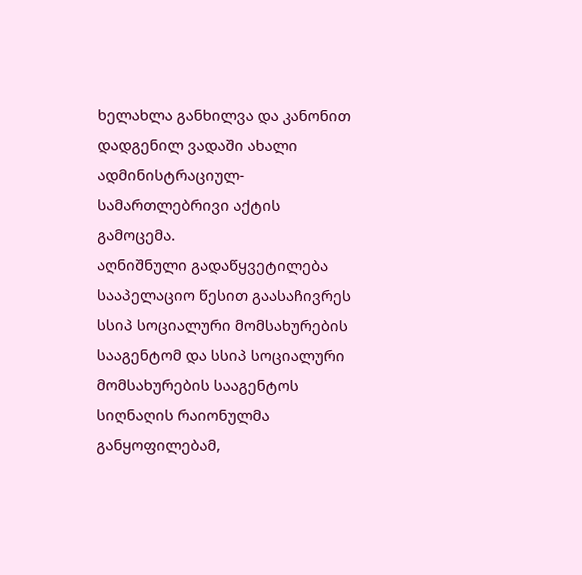ხელახლა განხილვა და კანონით დადგენილ ვადაში ახალი ადმინისტრაციულ-სამართლებრივი აქტის გამოცემა.
აღნიშნული გადაწყვეტილება სააპელაციო წესით გაასაჩივრეს სსიპ სოციალური მომსახურების სააგენტომ და სსიპ სოციალური მომსახურების სააგენტოს სიღნაღის რაიონულმა განყოფილებამ,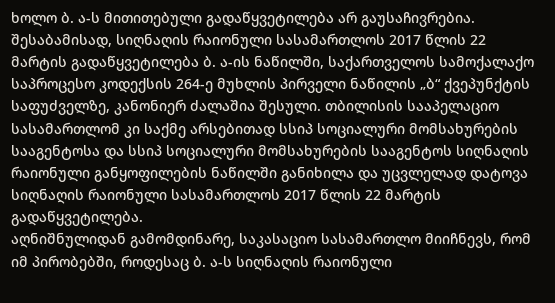ხოლო ბ. ა-ს მითითებული გადაწყვეტილება არ გაუსაჩივრებია. შესაბამისად, სიღნაღის რაიონული სასამართლოს 2017 წლის 22 მარტის გადაწყვეტილება ბ. ა-ის ნაწილში, საქართველოს სამოქალაქო საპროცესო კოდექსის 264-ე მუხლის პირველი ნაწილის „ბ“ ქვეპუნქტის საფუძველზე, კანონიერ ძალაშია შესული. თბილისის სააპელაციო სასამართლომ კი საქმე არსებითად სსიპ სოციალური მომსახურების სააგენტოსა და სსიპ სოციალური მომსახურების სააგენტოს სიღნაღის რაიონული განყოფილების ნაწილში განიხილა და უცვლელად დატოვა სიღნაღის რაიონული სასამართლოს 2017 წლის 22 მარტის გადაწყვეტილება.
აღნიშნულიდან გამომდინარე, საკასაციო სასამართლო მიიჩნევს, რომ იმ პირობებში, როდესაც ბ. ა-ს სიღნაღის რაიონული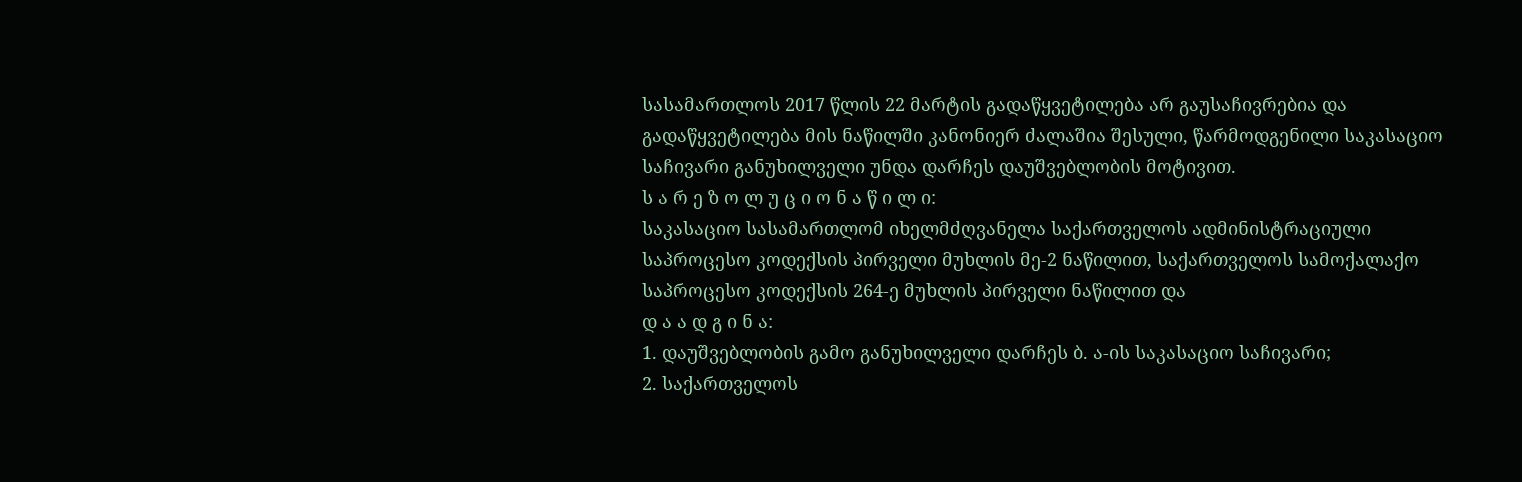სასამართლოს 2017 წლის 22 მარტის გადაწყვეტილება არ გაუსაჩივრებია და გადაწყვეტილება მის ნაწილში კანონიერ ძალაშია შესული, წარმოდგენილი საკასაციო საჩივარი განუხილველი უნდა დარჩეს დაუშვებლობის მოტივით.
ს ა რ ე ზ ო ლ უ ც ი ო ნ ა წ ი ლ ი:
საკასაციო სასამართლომ იხელმძღვანელა საქართველოს ადმინისტრაციული საპროცესო კოდექსის პირველი მუხლის მე-2 ნაწილით, საქართველოს სამოქალაქო საპროცესო კოდექსის 264-ე მუხლის პირველი ნაწილით და
დ ა ა დ გ ი ნ ა:
1. დაუშვებლობის გამო განუხილველი დარჩეს ბ. ა-ის საკასაციო საჩივარი;
2. საქართველოს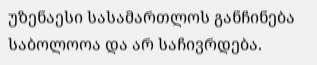უზენაესი სასამართლოს განჩინება საბოლოოა და არ საჩივრდება.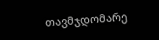თავმჯდომარე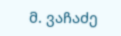მ. ვაჩაძე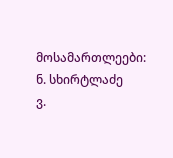მოსამართლეები: ნ. სხირტლაძე
ვ.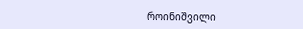როინიშვილი